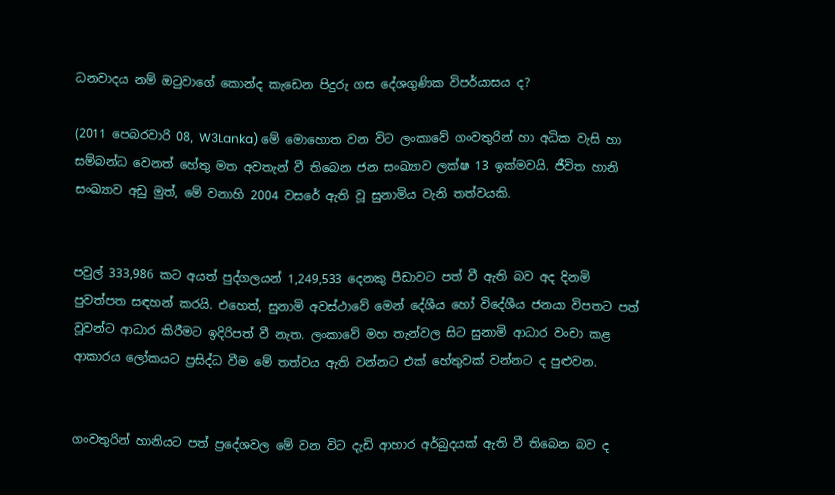ධනවාදය නම් ඔටුවාගේ කොන්ද කැඩෙන පිදුරු ගස දේශගුණික විපර්යාසය ද?

(2011 පෙබරවාරි 08, W3Lanka) මේ මොහොත වන විට ලංකාවේ ගංවතුරින් හා අධික වැසි හා සම්බන්ධ වෙනත් හේතු මත අවතැන් වී තිබෙන ජන සංඛ්‍යාව ලක්ෂ 13 ඉක්මවයි. ජීවිත හානි සංඛ්‍යාව අඩු මුත්, මේ වනාහි 2004 වසරේ ඇති වූ සුනාමිය වැනි තත්වයකි.


පවුල් 333,986 කට අයත් පුද්ගලයන් 1,249,533 දෙනකු පීඩාවට පත් වී ඇති බව අද දිනමි පුවත්පත සඳහන් කරයි. එහෙත්, සුනාමි අවස්ථාවේ මෙන් දේශීය හෝ විදේශීය ජනයා විපතට පත් වූවන්ට ආධාර කිරීමට ඉදිරිපත් වී නැත. ලංකාවේ මහ තැන්වල සිට සුනාමි ආධාර වංචා කළ ආකාරය ලෝකයට ප්‍රසිද්ධ වීම මේ තත්වය ඇති වන්නට එක් හේතුවක් වන්නට ද පුළුවන.


ගංවතුරින් හානියට පත් ප්‍රදේශවල මේ වන විට දැඩි ආහාර අර්බුදයක් ඇති වී තිබෙන බව ද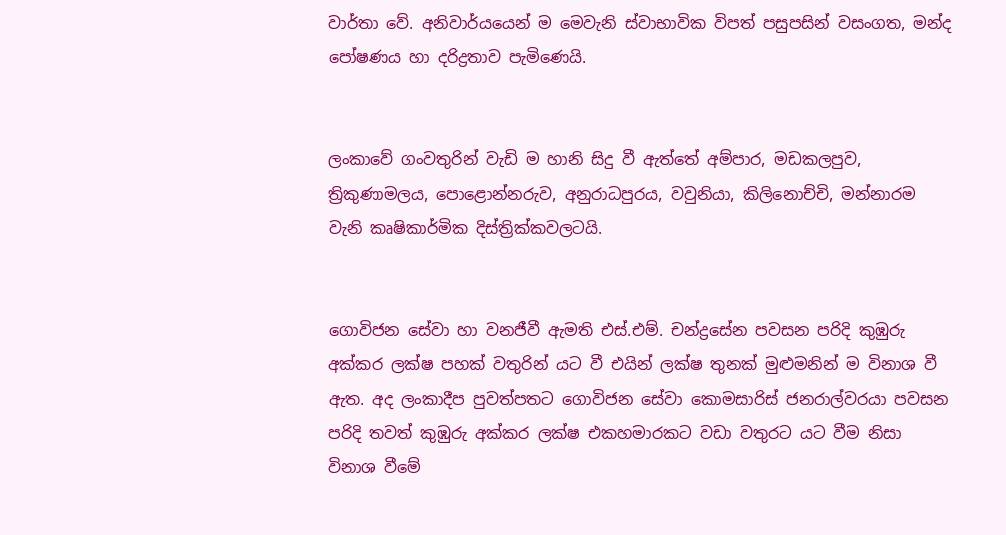වාර්තා වේ. අනිවාර්යයෙන් ම මෙවැනි ස්වාභාවික විපත් පසුපසින් වසංගත, මන්ද පෝෂණය හා දරිද්‍රතාව පැමිණෙයි.


ලංකාවේ ගංවතුරින් වැඩි ම හානි සිදු වී ඇත්තේ අම්පාර, මඩකලපුව, ත්‍රිකුණාමලය, පොළොන්නරුව, අනුරාධපුරය, වවුනියා, කිලිනොච්චි, මන්නාරම වැනි කෘෂිකාර්මික දිස්ත්‍රික්කවලටයි.


ගොවිජන සේවා හා වනජීවී ඇමති එස්.එම්. චන්ද්‍රසේන පවසන පරිදි කුඹුරු අක්කර ලක්ෂ පහක් වතුරින් යට වී එයින් ලක්ෂ තුනක් මුළුමනින් ම විනාශ වී ඇත. අද ලංකාදීප පුවත්පතට ගොවිජන සේවා කොමසාරිස් ජනරාල්වරයා පවසන පරිදි තවත් කුඹුරු අක්කර ලක්ෂ එකහමාරකට වඩා වතුරට යට වීම නිසා විනාශ වීමේ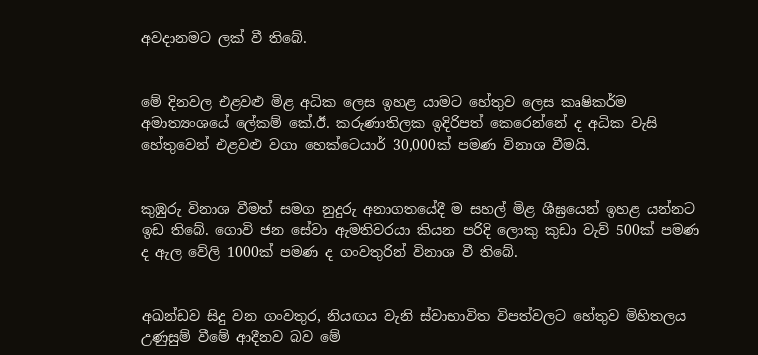අවදානමට ලක් වී තිබේ.


මේ දිනවල එළවළු මිළ අධික ලෙස ඉහළ යාමට හේතුව ලෙස කෘෂිකර්ම අමාත්‍යංශයේ ලේකම් කේ.ඊ. කරුණාතිලක ඉදිරිපත් කෙරෙන්නේ ද අධික වැසි හේතුවෙන් එළවළු වගා හෙක්ටෙයාර් 30,000ක් පමණ විනාශ වීමයි.


කුඹුරු විනාශ වීමත් සමග නුදුරු අනාගතයේදී ම සහල් මිළ ශීඝ්‍රයෙන් ඉහළ යන්නට ඉඩ තිබේ. ගොවි ජන සේවා ඇමතිවරයා කියන පරිදි ලොකු කුඩා වැව් 500ක් පමණ ද ඇල වේලි 1000ක් පමණ ද ගංවතුරින් විනාශ වී තිබේ.


අඛන්ඩව සිදු වන ගංවතුර, නියඟය වැනි ස්වාභාවිත විපත්වලට හේතුව මිහිතලය උණුසුම් වීමේ ආදීනව බව මේ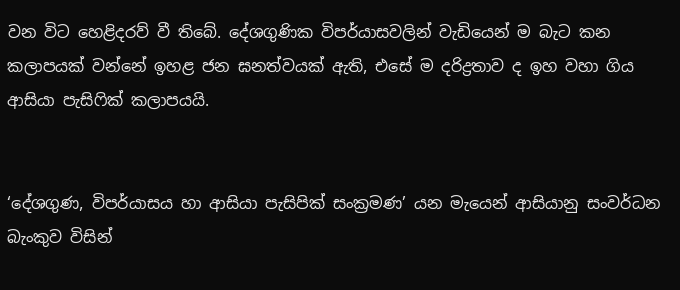වන විට හෙළිදරව් වී තිබේ. දේශගුණික විපර්යාසවලින් වැඩියෙන් ම බැට කන කලාපයක් වන්නේ ඉහළ ජන ඝනත්වයක් ඇති, එසේ ම දරිද්‍රතාව ද ඉහ වහා ගිය ආසියා පැසිෆික් කලාපයයි.


‘දේශගුණ, විපර්යාසය හා ආසියා පැසිපික් සංක්‍රමණ’ යන මැයෙන් ආසියානු සංවර්ධන බැංකුව විසින්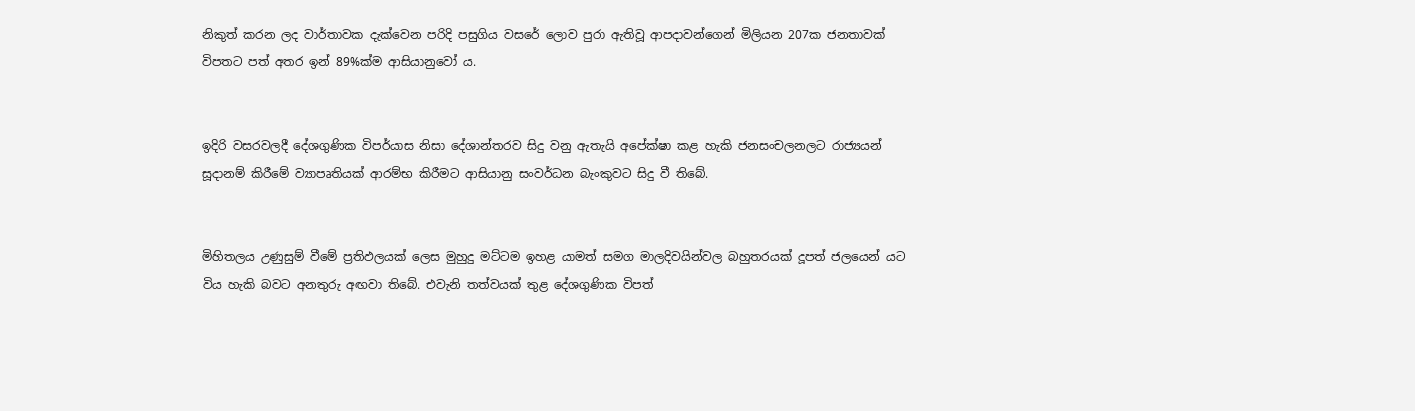නිකුත් කරන ලද වාර්තාවක දැක්වෙන පරිදි පසුගිය වසරේ ලොව පුරා ඇතිවූ ආපදාවන්ගෙන් මිලියන 207ක ජනතාවක් විපතට පත් අතර ඉන් 89%ක්ම ආසියානුවෝ ය.


ඉදිරි වසරවලදී දේශගුණික විපර්යාස නිසා දේශාන්තරව සිදු වනු ඇතැයි අපේක්ෂා කළ හැකි ජනසංචලනලට රාජ්‍යයන් සූදානම් කිරීමේ ව්‍යාපෘතියක් ආරම්භ කිරීමට ආසියානු සංවර්ධන බැංකුවට සිදු වී තිබේ.


මිහිතලය උණුසුම් වීමේ ප්‍රතිඵලයක් ලෙස මුහුදු මට්ටම ඉහළ යාමත් සමග මාලදිවයින්වල බහුතරයක් දූපත් ජලයෙන් යට විය හැකි බවට අනතුරු අඟවා තිබේ. එවැනි තත්වයක් තුළ දේශගුණික විපත්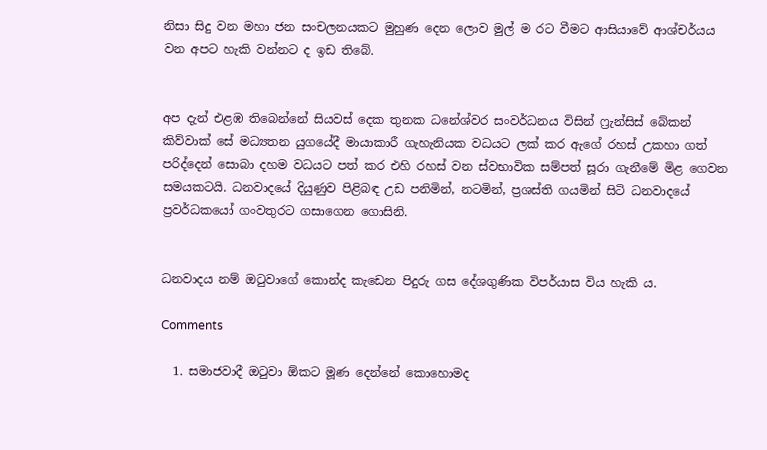නිසා සිදු වන මහා ජන සංචලනයකට මුහුණ දෙන ලොව මුල් ම රට වීමට ආසියාවේ ආශ්චර්යය වන අපට හැකි වන්නට ද ඉඩ තිබේ.


අප දැන් එළඹ තිබෙන්නේ සියවස් දෙක තුනක ධනේශ්වර සංවර්ධනය විසින් ෆ්‍රැන්සිස් බේකන් කිව්වාක් සේ මධ්‍යතන යුගයේදී මායාකාරී ගැහැනියක වධයට ලක් කර ඇගේ රහස් උකහා ගත් පරිද්දෙන් සොබා දහම වධයට පත් කර එහි රහස් වන ස්වභාවික සම්පත් සූරා ගැනීමේ මිළ ගෙවන සමයකටයි. ධනවාදයේ දියුණුව පිළිබඳ උඩ පනිමින්, නටමින්, ප්‍රශස්ති ගයමින් සිටි ධනවාදයේ ප්‍රවර්ධකයෝ ගංවතුරට ගසාගෙන ගොසිනි.


ධනවාදය නම් ඔටුවාගේ කොන්ද කැඩෙන පිදුරු ගස දේශගුණික විපර්යාස විය හැකි ය.

Comments

  1. සමාජවාදී ඔටුවා ඕකට මූණ දෙන්නේ කොහොමද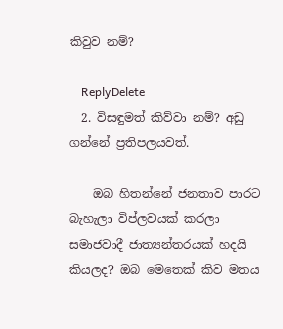කිවුව නම්?

    ReplyDelete
  2. විසඳුමත් කිව්වා නම්? අඩු ගන්නේ ප්‍රතිපලයවත්.

    ඔබ හිතන්නේ ජනතාව පාරට බැහැලා විප්ලවයක් කරලා සමාජවාදී ජාත්‍යන්තරයක් හදයි කියලද? ඔබ මෙතෙක් කිව මතය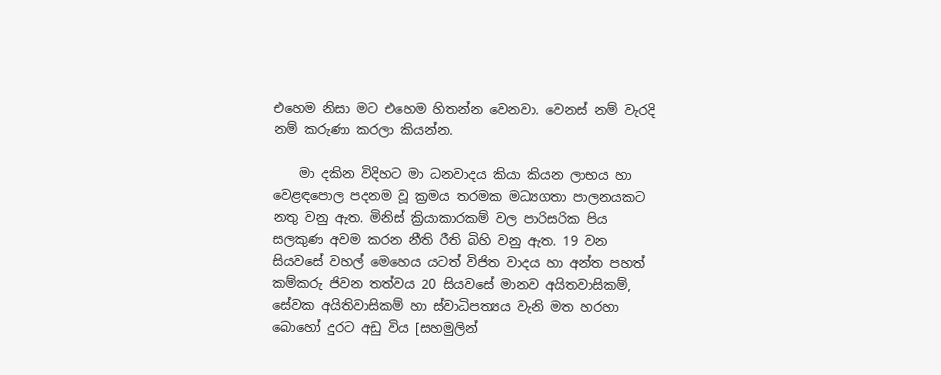එහෙම නිසා මට එහෙම හිතන්න වෙනවා. වෙනස් නම් වැරදි නම් කරුණා කරලා කියන්න.

    මා දකින විදිහට මා ධනවාදය කියා කියන ලාභය හා වෙළඳපොල පදනම වූ ක්‍රමය තරමක මධ්‍යගතා පාලනයකට නතු වනු ඇත. මිනිස් ක්‍රියාකාරකම් වල පාරිසරික පිය සලකුණ අවම කරන නීති රීති බිහි වනු ඇත. 19 වන සියවසේ වහල් මෙහෙය යටත් විජිත වාදය හා අන්ත පහත් කම්කරු ජිවන තත්වය 20 සියවසේ මානව අයිතවාසිකම්, සේවක අයිතිවාසිකම් හා ස්වාධිපත්‍යය වැනි මත හරහා බොහෝ දුරට අඩු විය [සහමුලින්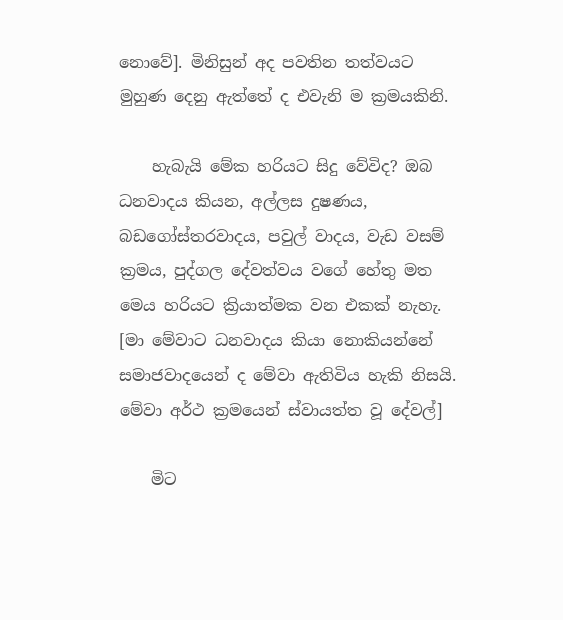නොවේ]. මිනිසුන් අද පවතින තත්වයට මුහුණ දෙනු ඇත්තේ ද එවැනි ම ක්‍රමයකිනි.

    හැබැයි මේක හරියට සිදු වේවිද? ඔබ ධනවාදය කියන, අල්ලස දුෂණය, බඩගෝස්තරවාදය, පවුල් වාදය, වැඩ වසම් ක්‍රමය, පුද්ගල දේවත්වය වගේ හේතු මත මෙය හරියට ක්‍රියාත්මක වන එකක් නැහැ. [මා මේවාට ධනවාදය කියා නොකියන්නේ සමාජවාදයෙන් ද මේවා ඇතිවිය හැකි නිසයි. මේවා අර්ථ ක්‍රමයෙන් ස්වායත්ත වූ දේවල්]

    මිට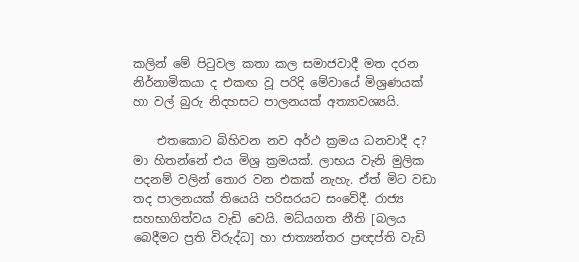කලින් මේ පිටුවල කතා කල සමාජවාදී මත දරන නිර්නාමිකයා ද එකඟ වූ පරිදි මේවායේ මිශ්‍රණයක් හා වල් බුරු නිදහසට පාලනයක් අත්‍යාවශ්‍යයි.

    එතකොට බිහිවන නව අර්ථ ක්‍රමය ධනවාදී ද? මා හිතන්නේ එය මිශ්‍ර ක්‍රමයක්. ලාභය වැනි මුලික පදනම් වලින් තොර වන එකක් නැහැ. ඒත් මිට වඩා තද පාලනයක් තියෙයි පරිසරයට සංවේදී. රාජ්‍ය සහභාගිත්වය වැඩි වෙයි. මධ්යගත නීති [බලය බෙදීමට ප්‍රති විරුද්ධ] හා ජාත්‍යන්තර ප්‍රඥප්ති වැඩි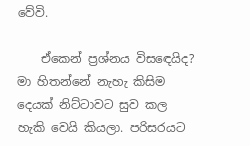වේවි.

    ඒකෙන් ප්‍රශ්නය විසඳෙයිද? මා හිතන්නේ නැහැ කිසිම දෙයක් නිට්ටාවට සුව කල හැකි වෙයි කියලා. පරිසරයට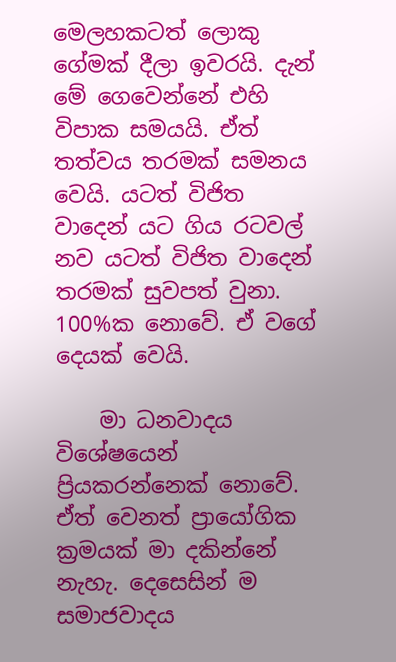මෙලහකටත් ලොකු ගේමක් දීලා ඉවරයි. දැන් මේ ගෙවෙන්නේ එහි විපාක සමයයි. ඒත් තත්වය තරමක් සමනය වෙයි. යටත් විජිත වාදෙන් යට ගිය රටවල් නව යටත් විජිත වාදෙන් තරමක් සුවපත් වුනා. 100%ක නොවේ. ඒ වගේ දෙයක් වෙයි.

    මා ධනවාදය විශේෂයෙන් ප්‍රියකරන්නෙක් නොවේ. ඒත් වෙනත් ප්‍රායෝගික ක්‍රමයක් මා දකින්නේ නැහැ. දෙසෙසින් ම සමාජවාදය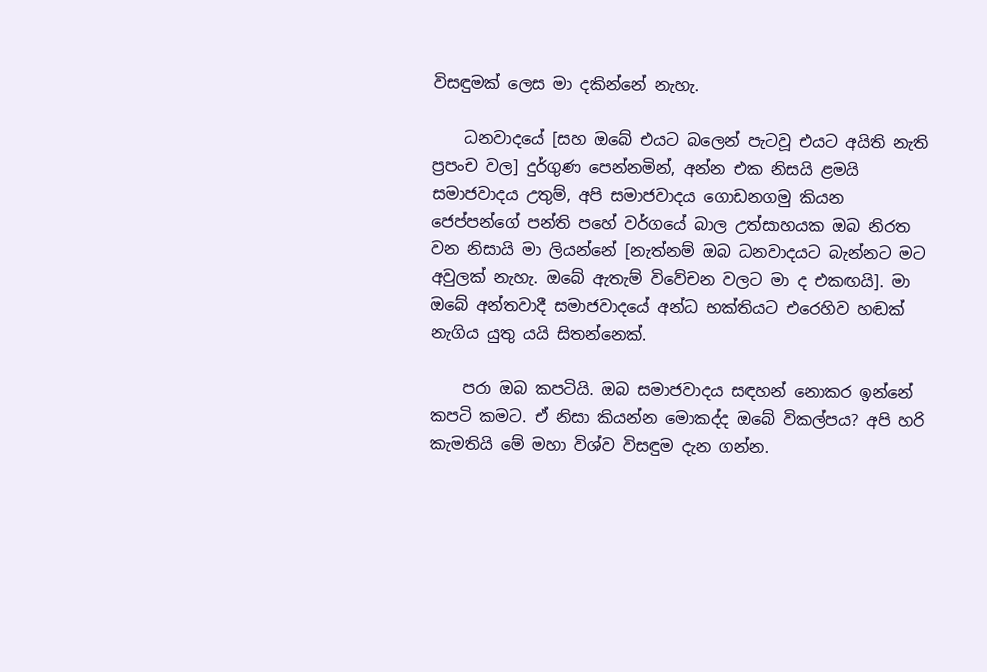විසඳුමක් ලෙස මා දකින්නේ නැහැ.

    ධනවාදයේ [සහ ඔබේ එයට බලෙන් පැටවූ එයට අයිති නැති ප්‍රපංච වල] දුර්ගුණ පෙන්නමින්, අන්න එක නිසයි ළමයි සමාජවාදය උතුම්, අපි සමාජවාදය ගොඩනගමු කියන ජෙප්පන්ගේ පන්ති පහේ වර්ගයේ බාල උත්සාහයක ඔබ නිරත වන නිසායි මා ලියන්නේ [නැත්නම් ඔබ ධනවාදයට බැන්නට මට අවුලක් නැහැ. ඔබේ ඇතැම් විවේචන වලට මා ද එකඟයි]. මා ඔබේ අන්තවාදී සමාජවාදයේ අන්ධ භක්තියට එරෙහිව හඬක් නැගිය යුතු යයි සිතන්නෙක්.

    පරා ඔබ කපටියි. ඔබ සමාජවාදය සඳහන් නොකර ඉන්නේ කපටි කමට. ඒ නිසා කියන්න මොකද්ද ඔබේ විකල්පය? අපි හරි කැමතියි මේ මහා විශ්ව විසඳුම දැන ගන්න.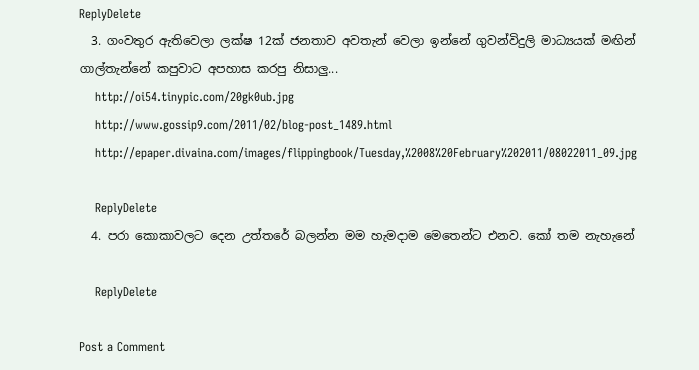ReplyDelete
  3. ගංවතුර ඇතිවෙලා ලක්ෂ 12ක් ජනතාව අවතැන් වෙලා ඉන්නේ ගුවන්විදුලි මාධ්‍යයක් මඟින් ගාල්තැන්නේ කපුවාට අපහාස කරපු නිසාලු...
    http://oi54.tinypic.com/20gk0ub.jpg
    http://www.gossip9.com/2011/02/blog-post_1489.html
    http://epaper.divaina.com/images/flippingbook/Tuesday,%2008%20February%202011/08022011_09.jpg

    ReplyDelete
  4. පරා කොකාවලට දෙන උත්තරේ බලන්න මම හැමදාම මෙතෙන්ට එනව. කෝ තම නැහැනේ

    ReplyDelete

Post a Comment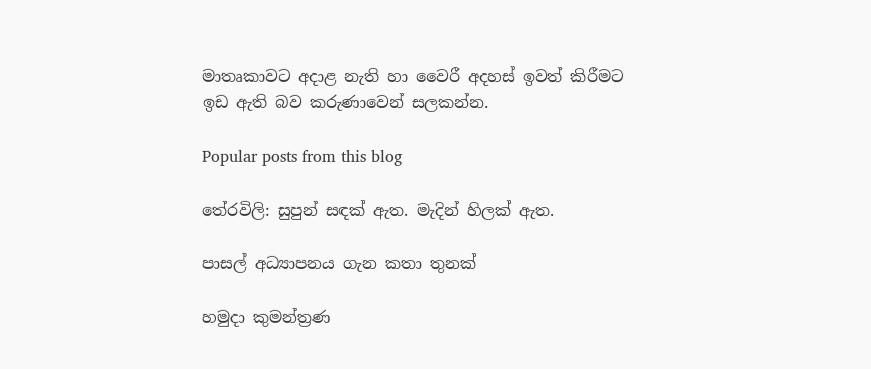මාතෘකාවට අදාළ නැති හා වෛරී අදහස් ඉවත් කිරීමට ඉඩ ඇති බව කරුණාවෙන් සලකන්න.

Popular posts from this blog

තේරවිලි: සුපුන් සඳක් ඇත. මැදින් හිලක් ඇත.

පාසල් අධ්‍යාපනය ගැන කතා තුනක්

හමුදා කුමන්ත්‍රණ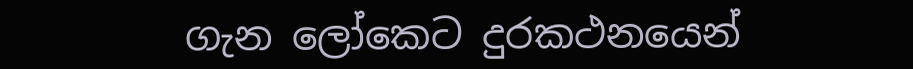ගැන ලෝකෙට දුරකථනයෙන්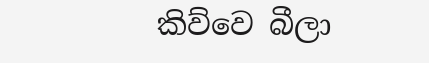කිව්වෙ බීලා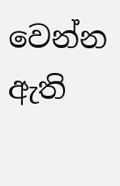වෙන්න ඇති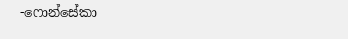-ෆොන්සේකා